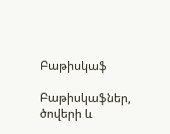Բաթիսկաֆ

Բաթիսկաֆներ, ծովերի և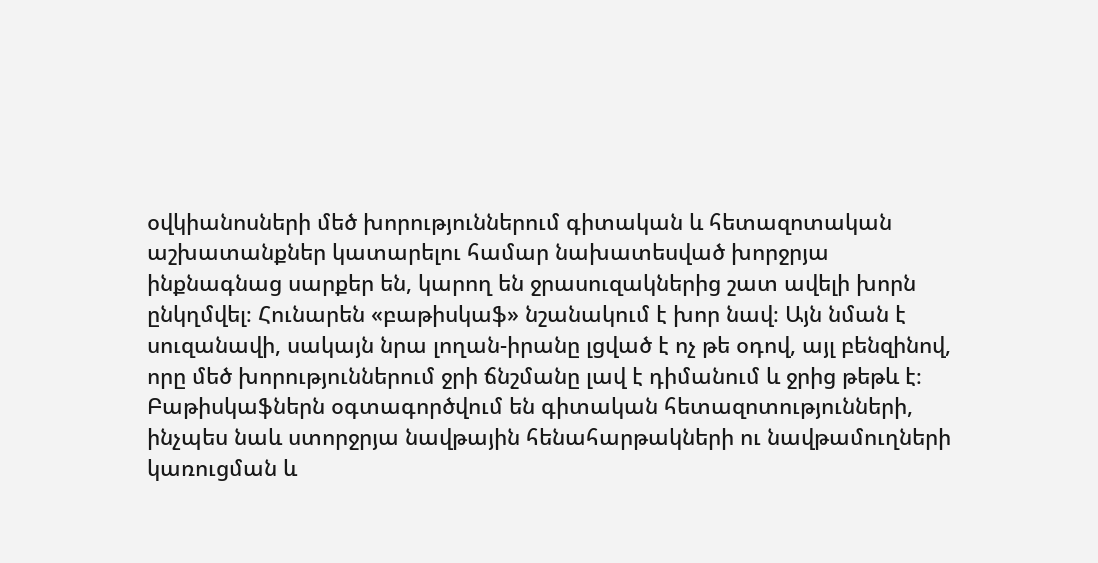օվկիանոսների մեծ խորություններում գիտական և հետազոտական աշխատանքներ կատարելու համար նախատեսված խորջրյա ինքնագնաց սարքեր են, կարող են ջրասուզակներից շատ ավելի խորն ընկղմվել։ Հունարեն «բաթիսկաֆ» նշանակում է խոր նավ։ Այն նման է սուզանավի, սակայն նրա լողան-իրանը լցված է ոչ թե օդով, այլ բենզինով, որը մեծ խորություններում ջրի ճնշմանը լավ է դիմանում և ջրից թեթև է։ Բաթիսկաֆներն օգտագործվում են գիտական հետազոտությունների, ինչպես նաև ստորջրյա նավթային հենահարթակների ու նավթամուղների կառուցման և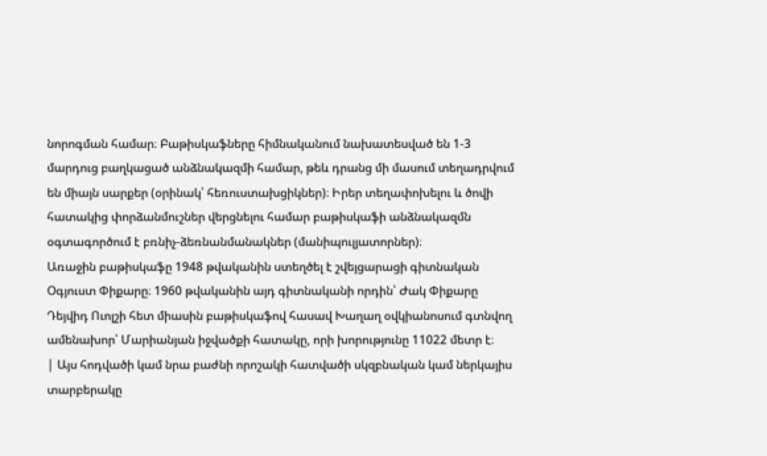նորոգման համար։ Բաթիսկաֆները հիմնականում նախատեսված են 1-3 մարդուց բաղկացած անձնակազմի համար, թեև դրանց մի մասում տեղադրվում են միայն սարքեր (օրինակ՝ հեռուստախցիկներ)։ Իրեր տեղափոխելու և ծովի հատակից փորձանմուշներ վերցնելու համար բաթիսկաֆի անձնակազմն օգտագործում է բռնիչ-ձեռնանմանակներ (մանիպուլյատորներ)։
Առաջին բաթիսկաֆը 1948 թվականին ստեղծել է շվեյցարացի գիտնական Օգյուստ Փիքարը։ 1960 թվականին այդ գիտնականի որդին՝ Ժակ Փիքարը Դեյվիդ Ուոլշի հետ միասին բաթիսկաֆով հասավ Խաղաղ օվկիանոսում գտնվող ամենախոր՝ Մարիանյան իջվածքի հատակը, որի խորությունը 11022 մետր է։
| Այս հոդվածի կամ նրա բաժնի որոշակի հատվածի սկզբնական կամ ներկայիս տարբերակը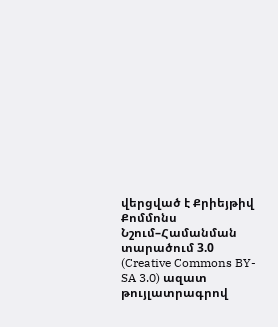վերցված է Քրիեյթիվ Քոմմոնս Նշում–Համանման տարածում 3.0 (Creative Commons BY-SA 3.0) ազատ թույլատրագրով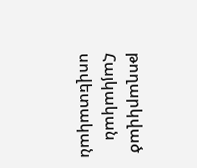թողարկված Հայկական սովետական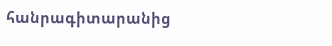հանրագիտարանից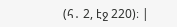(հ․ 2, էջ 220)։ |